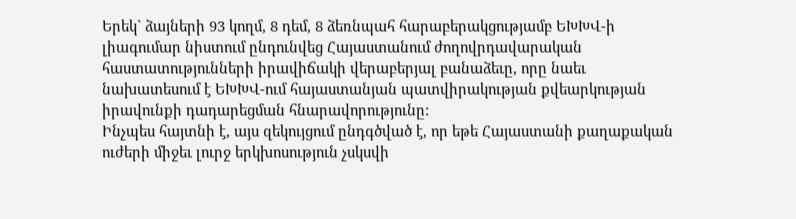Երեկ` ձայների 93 կողմ, 8 դեմ, 8 ձեռնպահ հարաբերակցությամբ ԵԽԽՎ-ի լիագումար նիստում ընդունվեց Հայաստանում ժողովրդավարական հաստատությունների իրավիճակի վերաբերյալ բանաձեւը, որը նաեւ նախատեսում է ԵԽԽՎ-ում հայաստանյան պատվիրակության քվեարկության իրավունքի դադարեցման հնարավորությունը:
Ինչպես հայտնի է, այս զեկույցում ընդգծված է, որ եթե Հայաստանի քաղաքական ուժերի միջեւ լուրջ երկխոսություն չսկսվի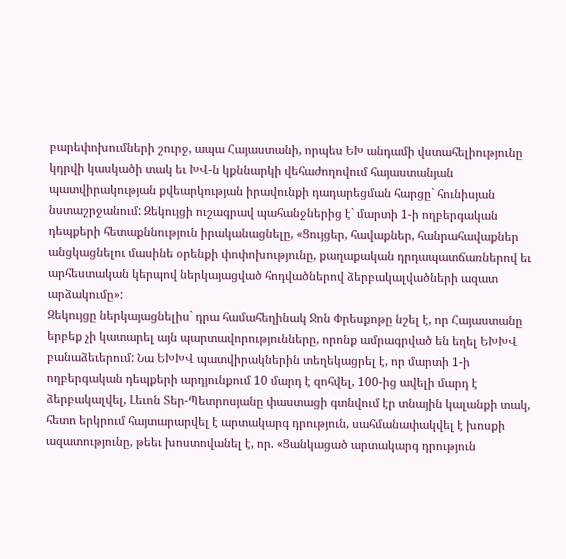բարեփոխումների շուրջ, ապա Հայաստանի, որպես ԵԽ անդամի վստահելիությունը կդրվի կասկածի տակ եւ ԽՎ-ն կքննարկի վեհաժողովում հայաստանյան պատվիրակության քվեարկության իրավունքի դադարեցման հարցը` հունիսյան նստաշրջանում: Զեկույցի ուշագրավ պահանջներից է` մարտի 1-ի ողբերգական դեպքերի հետաքննություն իրականացնելը, «Ցույցեր, հավաքներ, հանրահավաքներ անցկացնելու մասինե օրենքի փոփոխությունը, քաղաքական դրդապատճառներով եւ արհեստական կերպով ներկայացված հոդվածներով ձերբակալվածների ազատ արձակումը»:
Զեկույցը ներկայացնելիս` դրա համահեղինակ Ջոն Փրեսքոթը նշել է, որ Հայաստանը երբեք չի կատարել այն պարտավորությունները, որոնք ամրագրված են եղել ԵԽԽՎ բանաձեւերում: Նա ԵԽԽՎ պատվիրակներին տեղեկացրել է, որ մարտի 1-ի ողբերգական դեպքերի արդյունքում 10 մարդ է զոհվել, 100-ից ավելի մարդ է ձերբակալվել, Լեւոն Տեր-Պետրոսյանը փաստացի գտնվում էր տնային կալանքի տակ, հետո երկրում հայտարարվել է արտակարգ դրություն, սահմանափակվել է խոսքի ազատությունը, թեեւ խոստովանել է, որ. «Ցանկացած արտակարգ դրություն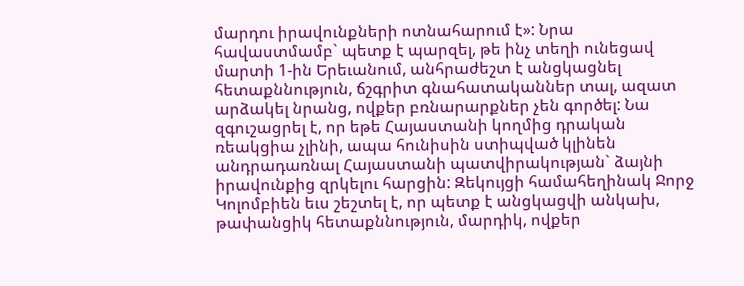մարդու իրավունքների ոտնահարում է»: Նրա հավաստմամբ` պետք է պարզել, թե ինչ տեղի ունեցավ մարտի 1-ին Երեւանում, անհրաժեշտ է անցկացնել հետաքննություն, ճշգրիտ գնահատականներ տալ, ազատ արձակել նրանց, ովքեր բռնարարքներ չեն գործել: Նա զգուշացրել է, որ եթե Հայաստանի կողմից դրական ռեակցիա չլինի, ապա հունիսին ստիպված կլինեն անդրադառնալ Հայաստանի պատվիրակության` ձայնի իրավունքից զրկելու հարցին: Զեկույցի համահեղինակ Ջորջ Կոլոմբիեն եւս շեշտել է, որ պետք է անցկացվի անկախ, թափանցիկ հետաքննություն, մարդիկ, ովքեր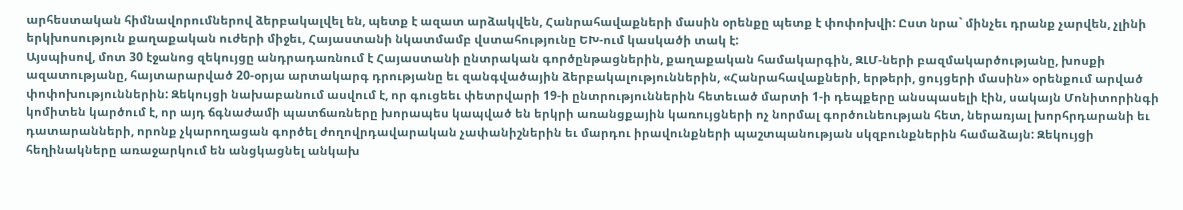արհեստական հիմնավորումներով ձերբակալվել են, պետք է ազատ արձակվեն, Հանրահավաքների մասին օրենքը պետք է փոփոխվի: Ըստ նրա` մինչեւ դրանք չարվեն, չլինի երկխոսություն քաղաքական ուժերի միջեւ, Հայաստանի նկատմամբ վստահությունը ԵԽ-ում կասկածի տակ է:
Այսպիսով, մոտ 30 էջանոց զեկույցը անդրադառնում է Հայաստանի ընտրական գործընթացներին, քաղաքական համակարգին, ԶԼՄ-ների բազմակարծությանը, խոսքի ազատությանը, հայտարարված 20-օրյա արտակարգ դրությանը եւ զանգվածային ձերբակալություններին, «Հանրահավաքների, երթերի, ցույցերի մասին» օրենքում արված փոփոխություններին: Զեկույցի նախաբանում ասվում է, որ գուցեեւ փետրվարի 19-ի ընտրություններին հետեւած մարտի 1-ի դեպքերը անսպասելի էին, սակայն Մոնիտորինգի կոմիտեն կարծում է, որ այդ ճգնաժամի պատճառները խորապես կապված են երկրի առանցքային կառույցների ոչ նորմալ գործունեության հետ, ներառյալ խորհրդարանի եւ դատարանների, որոնք չկարողացան գործել ժողովրդավարական չափանիշներին եւ մարդու իրավունքների պաշտպանության սկզբունքներին համաձայն: Զեկույցի հեղինակները առաջարկում են անցկացնել անկախ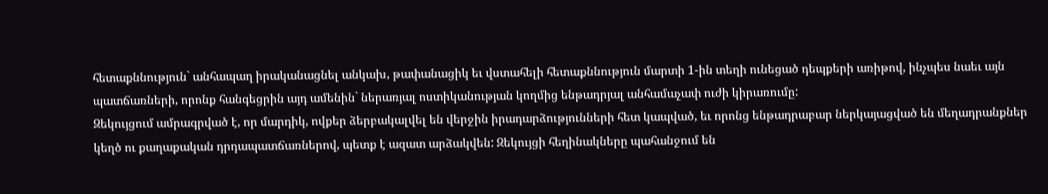հետաքննություն` անհապաղ իրականացնել անկախ, թափանացիկ եւ վստահելի հետաքննություն մարտի 1-ին տեղի ունեցած դեպքերի առիթով, ինչպես նաեւ այն պատճառների, որոնք հանգեցրին այդ ամենին` ներառյալ ոստիկանության կողմից ենթադրյալ անհամաչափ ուժի կիրառումը:
Զեկույցում ամրագրված է, որ մարդիկ, ովքեր ձերբակալվել են վերջին իրադարձությունների հետ կապված, եւ որոնց ենթադրաբար ներկայացված են մեղադրանքներ կեղծ ու քաղաքական դրդապատճառներով, պետք է ազատ արձակվեն: Զեկույցի հեղինակները պահանջում են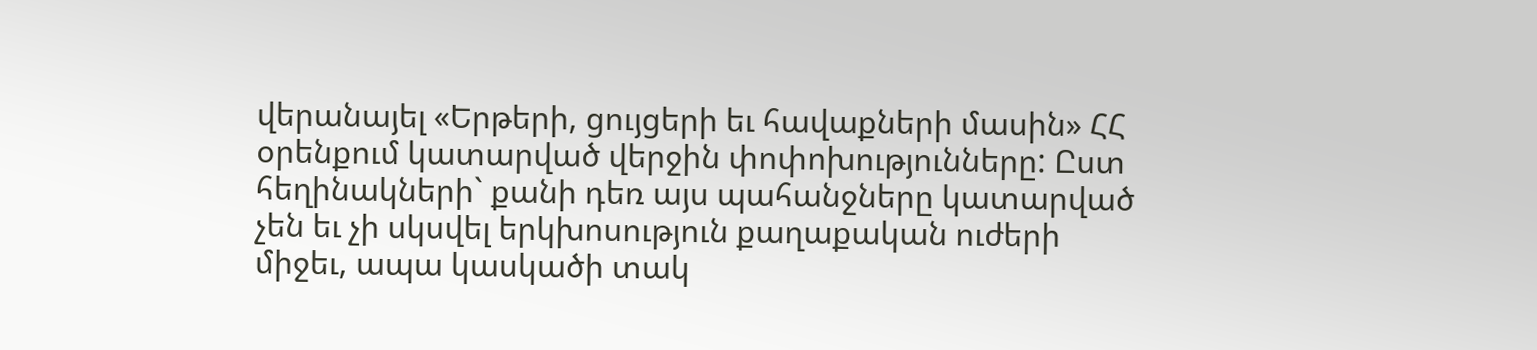վերանայել «Երթերի, ցույցերի եւ հավաքների մասին» ՀՀ օրենքում կատարված վերջին փոփոխությունները: Ըստ հեղինակների` քանի դեռ այս պահանջները կատարված չեն եւ չի սկսվել երկխոսություն քաղաքական ուժերի միջեւ, ապա կասկածի տակ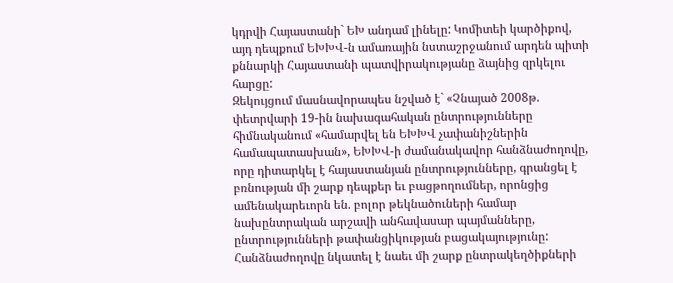կդրվի Հայաստանի` ԵԽ անդամ լինելը: Կոմիտեի կարծիքով, այդ դեպքում ԵԽԽՎ-ն ամառային նստաշրջանում արդեն պիտի քննարկի Հայաստանի պատվիրակությանը ձայնից զրկելու հարցը:
Զեկույցում մասնավորապես նշված է` «Չնայած 2008թ. փետրվարի 19-ին նախագահական ընտրությունները հիմնականում «համարվել են ԵԽԽՎ չափանիշներին համապատասխան», ԵԽԽՎ-ի ժամանակավոր հանձնաժողովը, որը դիտարկել է հայաստանյան ընտրությունները, գրանցել է բռնության մի շարք դեպքեր եւ բացթողումներ, որոնցից ամենակարեւորն են. բոլոր թեկնածուների համար նախընտրական արշավի անհավասար պայմանները, ընտրությունների թափանցիկության բացակայությունը: Հանձնաժողովը նկատել է նաեւ մի շարք ընտրակեղծիքների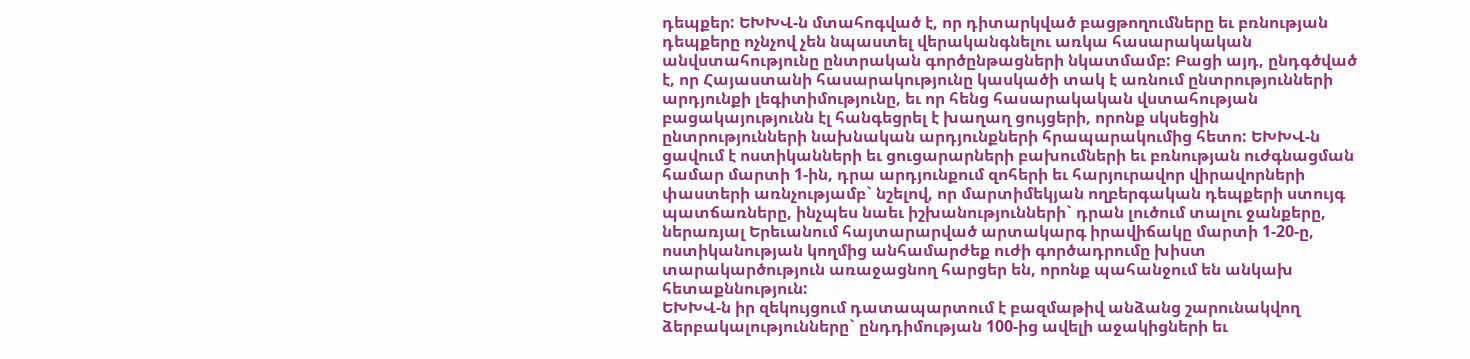դեպքեր: ԵԽԽՎ-ն մտահոգված է, որ դիտարկված բացթողումները եւ բռնության դեպքերը ոչնչով չեն նպաստել վերականգնելու առկա հասարակական անվստահությունը ընտրական գործընթացների նկատմամբ: Բացի այդ, ընդգծված է, որ Հայաստանի հասարակությունը կասկածի տակ է առնում ընտրությունների արդյունքի լեգիտիմությունը, եւ որ հենց հասարակական վստահության բացակայությունն էլ հանգեցրել է խաղաղ ցույցերի, որոնք սկսեցին ընտրությունների նախնական արդյունքների հրապարակումից հետո: ԵԽԽՎ-ն ցավում է ոստիկանների եւ ցուցարարների բախումների եւ բռնության ուժգնացման համար մարտի 1-ին, դրա արդյունքում զոհերի եւ հարյուրավոր վիրավորների փաստերի առնչությամբ` նշելով, որ մարտիմեկյան ողբերգական դեպքերի ստույգ պատճառները, ինչպես նաեւ իշխանությունների` դրան լուծում տալու ջանքերը, ներառյալ Երեւանում հայտարարված արտակարգ իրավիճակը մարտի 1-20-ը, ոստիկանության կողմից անհամարժեք ուժի գործադրումը խիստ տարակարծություն առաջացնող հարցեր են, որոնք պահանջում են անկախ հետաքննություն:
ԵԽԽՎ-ն իր զեկույցում դատապարտում է բազմաթիվ անձանց շարունակվող ձերբակալությունները` ընդդիմության 100-ից ավելի աջակիցների եւ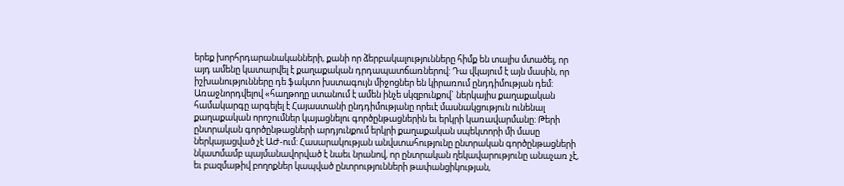երեք խորհրդարանականների, քանի որ ձերբակալությունները հիմք են տալիս մտածել, որ այդ ամենը կատարվել է քաղաքական դրդապատճառներով: Դա վկայում է այն մասին, որ իշխանությունները դե ֆակտո խստագույն միջոցներ են կիրառում ընդդիմության դեմ: Առաջնորդվելով «հաղթողը ստանում է ամեն ինչե սկզբունքով` ներկայիս քաղաքական համակարգը արգելել է Հայաստանի ընդդիմությանը որեւէ մասնակցություն ունենալ քաղաքական որոշումներ կայացնելու գործընթացներին եւ երկրի կառավարմանը: Թերի ընտրական գործընթացների արդյունքում երկրի քաղաքական սպեկտորի մի մասը ներկայացված չէ ԱԺ-ում: Հասարակության անվստահությունը ընտրական գործընթացների նկատմամբ պայմանավորված է նաեւ նրանով, որ ընտրական ղեկավարությունը անաչառ չէ, եւ բազմաթիվ բողոքներ կապված ընտրությունների թափանցիկության,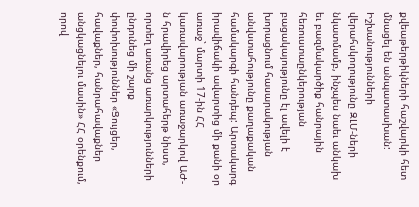քվեաթերթիկների հաշվարկի հետ մնացել են անպատասխան: Իշխանությունների վերահսկողությունը ԶԼՄ-ների նկատմամբ, ինչպես նաեւ անկախ եւ բազմակարծիք հանրային հեռուստաընկերության բացակայությունը էլ ավելի է խորացնում հասարակության անվստահությունը քաղաքական համակարգի հանդեպ: Արտակարգ իրավիճակի ավարտից մի քանի օր առաջ` մարտի 17-ին ՀՀ կառավարության առաջարկով ԱԺ-ն հրավիրեց արտահերթ նիստ, որտեղ առանց առարկությունների ընդունեց մի շարք փոփոխություններ «Ցույցեր, հավաքներ, հանրահավաքներ անցկացնելու մասին» ՀՀ օրենքում, որով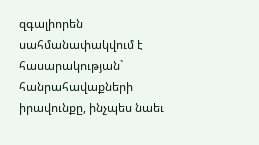զգալիորեն սահմանափակվում է հասարակության` հանրահավաքների իրավունքը, ինչպես նաեւ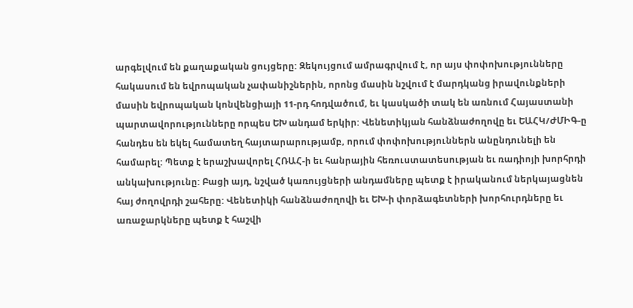արգելվում են քաղաքական ցույցերը: Զեկույցում ամրագրվում է, որ այս փոփոխությունները հակասում են եվրոպական չափանիշներին, որոնց մասին նշվում է մարդկանց իրավունքների մասին եվրոպական կոնվենցիայի 11-րդ հոդվածում, եւ կասկածի տակ են առնում Հայաստանի պարտավորությունները որպես ԵԽ անդամ երկիր: Վենետիկյան հանձնաժողովը եւ ԵԱՀԿ/ԺՄԻԳ-ը հանդես են եկել համատեղ հայտարարությամբ, որում փոփոխություններն անընդունելի են համարել: Պետք է երաշխավորել ՀՌԱՀ-ի եւ հանրային հեռուստատեսության եւ ռադիոյի խորհրդի անկախությունը: Բացի այդ, նշված կառույցների անդամները պետք է իրականում ներկայացնեն հայ ժողովրդի շահերը: Վենետիկի հանձնաժողովի եւ ԵԽ-ի փորձագետների խորհուրդները եւ առաջարկները պետք է հաշվի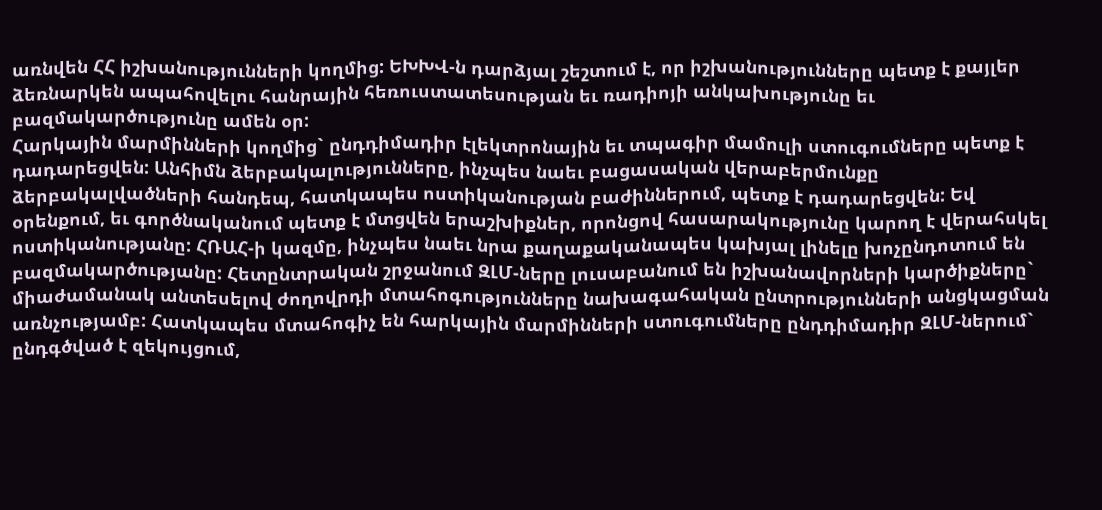առնվեն ՀՀ իշխանությունների կողմից: ԵԽԽՎ-ն դարձյալ շեշտում է, որ իշխանությունները պետք է քայլեր ձեռնարկեն ապահովելու հանրային հեռուստատեսության եւ ռադիոյի անկախությունը եւ բազմակարծությունը ամեն օր:
Հարկային մարմինների կողմից` ընդդիմադիր էլեկտրոնային եւ տպագիր մամուլի ստուգումները պետք է դադարեցվեն: Անհիմն ձերբակալությունները, ինչպես նաեւ բացասական վերաբերմունքը ձերբակալվածների հանդեպ, հատկապես ոստիկանության բաժիններում, պետք է դադարեցվեն: Եվ օրենքում, եւ գործնականում պետք է մտցվեն երաշխիքներ, որոնցով հասարակությունը կարող է վերահսկել ոստիկանությանը: ՀՌԱՀ-ի կազմը, ինչպես նաեւ նրա քաղաքականապես կախյալ լինելը խոչընդոտում են բազմակարծությանը: Հետընտրական շրջանում ԶԼՄ-ները լուսաբանում են իշխանավորների կարծիքները` միաժամանակ անտեսելով ժողովրդի մտահոգությունները նախագահական ընտրությունների անցկացման առնչությամբ: Հատկապես մտահոգիչ են հարկային մարմինների ստուգումները ընդդիմադիր ԶԼՄ-ներում` ընդգծված է զեկույցում,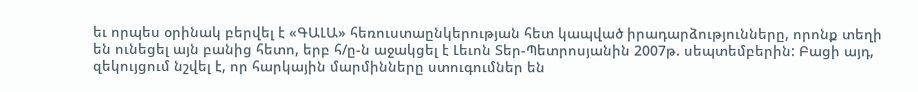եւ որպես օրինակ բերվել է «ԳԱԼԱ» հեռուստաընկերության հետ կապված իրադարձությունները, որոնք տեղի են ունեցել այն բանից հետո, երբ հ/ը-ն աջակցել է Լեւոն Տեր-Պետրոսյանին 2007թ. սեպտեմբերին: Բացի այդ, զեկույցում նշվել է, որ հարկային մարմինները ստուգումներ են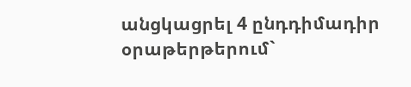անցկացրել 4 ընդդիմադիր օրաթերթերում`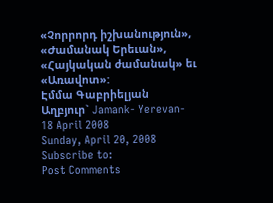«Չորրորդ իշխանություն», «Ժամանակ Երեւան», «Հայկական ժամանակ» եւ «Առավոտ»:
Էմմա Գաբրիելյան
Աղբյուր` Jamank- Yerevan- 18 April 2008
Sunday, April 20, 2008
Subscribe to:
Post Comments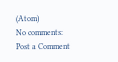(Atom)
No comments:
Post a Comment